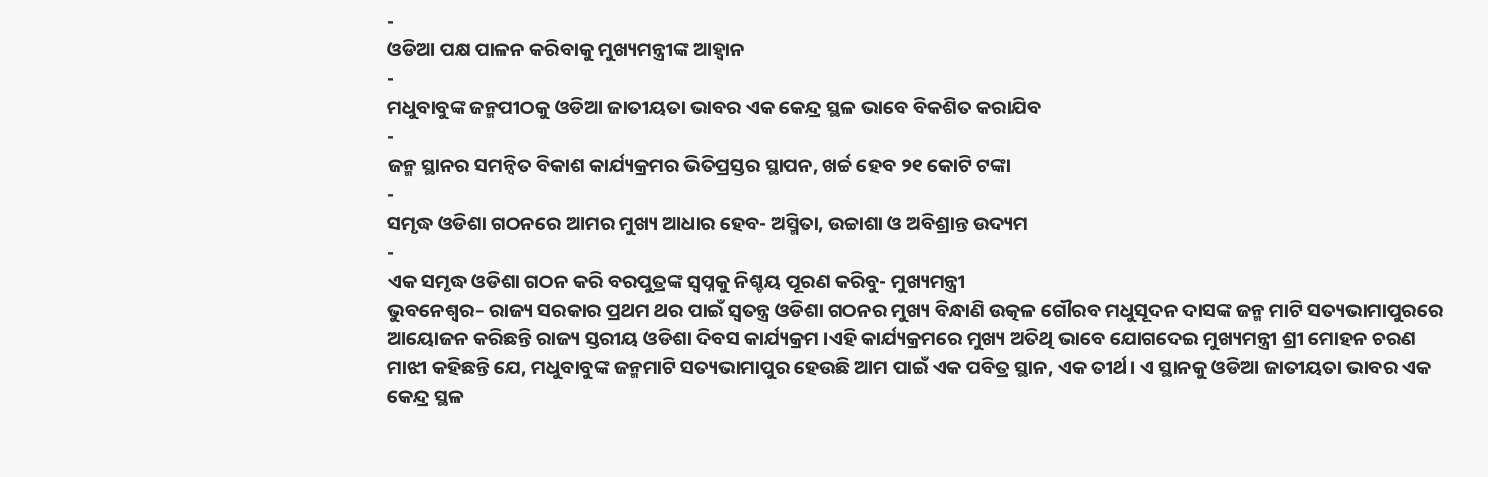-
ଓଡିଆ ପକ୍ଷ ପାଳନ କରିବାକୁ ମୁଖ୍ୟମନ୍ତ୍ରୀଙ୍କ ଆହ୍ୱାନ
-
ମଧୁବାବୁଙ୍କ ଜନ୍ମପୀଠକୁ ଓଡିଆ ଜାତୀୟତା ଭାବର ଏକ କେନ୍ଦ୍ର ସ୍ଥଳ ଭାବେ ବିକଶିତ କରାଯିବ
-
ଜନ୍ମ ସ୍ଥାନର ସମନ୍ୱିତ ବିକାଶ କାର୍ଯ୍ୟକ୍ରମର ଭିତିପ୍ରସ୍ତର ସ୍ଥାପନ, ଖର୍ଚ୍ଚ ହେବ ୨୧ କୋଟି ଟଙ୍କା
-
ସମୃଦ୍ଧ ଓଡିଶା ଗଠନରେ ଆମର ମୁଖ୍ୟ ଆଧାର ହେବ- ଅସ୍ମିତା, ଉଚ୍ଚାଶା ଓ ଅବିଶ୍ରାନ୍ତ ଉଦ୍ୟମ
-
ଏକ ସମୃଦ୍ଧ ଓଡିଶା ଗଠନ କରି ବରପୁତ୍ରଙ୍କ ସ୍ୱପ୍ନକୁ ନିଶ୍ଚୟ ପୂରଣ କରିବୁ- ମୁଖ୍ୟମନ୍ତ୍ରୀ
ଭୁବନେଶ୍ୱର– ରାଜ୍ୟ ସରକାର ପ୍ରଥମ ଥର ପାଇଁ ସ୍ୱତନ୍ତ୍ର ଓଡିଶା ଗଠନର ମୁଖ୍ୟ ବିନ୍ଧାଣି ଉତ୍କଳ ଗୌରବ ମଧୁସୂଦନ ଦାସଙ୍କ ଜନ୍ମ ମାଟି ସତ୍ୟଭାମାପୁରରେ ଆୟୋଜନ କରିଛନ୍ତି ରାଜ୍ୟ ସ୍ତରୀୟ ଓଡିଶା ଦିବସ କାର୍ଯ୍ୟକ୍ରମ ।ଏହି କାର୍ଯ୍ୟକ୍ରମରେ ମୁଖ୍ୟ ଅତିଥି ଭାବେ ଯୋଗଦେଇ ମୁଖ୍ୟମନ୍ତ୍ରୀ ଶ୍ରୀ ମୋହନ ଚରଣ ମାଝୀ କହିଛନ୍ତି ଯେ, ମଧୁବାବୁଙ୍କ ଜନ୍ମମାଟି ସତ୍ୟଭାମାପୁର ହେଉଛି ଆମ ପାଇଁ ଏକ ପବିତ୍ର ସ୍ଥାନ, ଏକ ତୀର୍ଥ। ଏ ସ୍ଥାନକୁ ଓଡିଆ ଜାତୀୟତା ଭାବର ଏକ କେନ୍ଦ୍ର ସ୍ଥଳ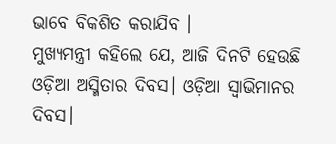ଭାବେ ବିକଶିତ କରାଯିବ ।
ମୁଖ୍ୟମନ୍ତ୍ରୀ କହିଲେ ଯେ, ଆଜି ଦିନଟି ହେଉଛି ଓଡ଼ିଆ ଅସ୍ମିତାର ଦିବସ। ଓଡ଼ିଆ ସ୍ୱାଭିମାନର ଦିବସ।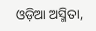ଓଡ଼ିଆ ଅସ୍ମିତା,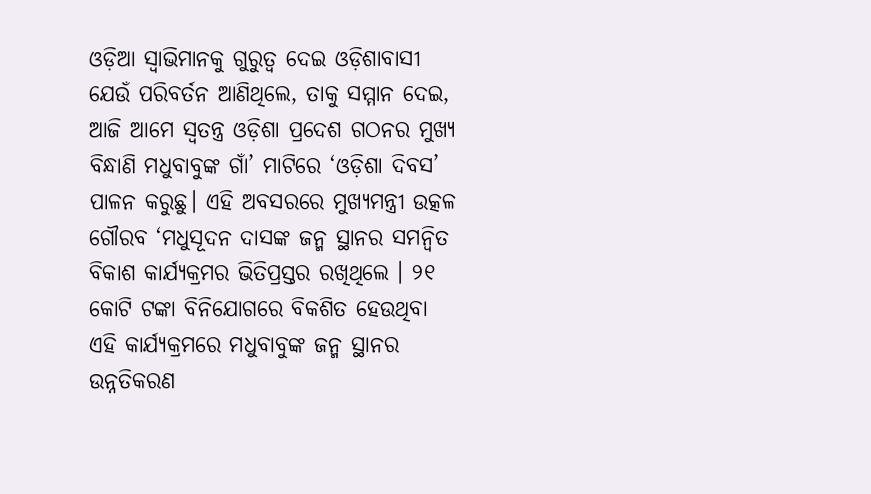ଓଡ଼ିଆ ସ୍ୱାଭିମାନକୁ ଗୁରୁତ୍ୱ ଦେଇ ଓଡ଼ିଶାବାସୀ ଯେଉଁ ପରିବର୍ତନ ଆଣିଥିଲେ, ତାକୁ ସମ୍ମାନ ଦେଇ, ଆଜି ଆମେ ସ୍ୱତନ୍ତ୍ର ଓଡ଼ିଶା ପ୍ରଦେଶ ଗଠନର ମୁଖ୍ୟ ବିନ୍ଧାଣି ମଧୁବାବୁଙ୍କ ଗାଁ’ ମାଟିରେ ‘ଓଡ଼ିଶା ଦିବସ’ ପାଳନ କରୁଛୁ। ଏହି ଅବସରରେ ମୁଖ୍ୟମନ୍ତ୍ରୀ ଉତ୍କଳ ଗୌରବ ‘ମଧୁସୂଦନ ଦାସଙ୍କ ଜନ୍ମ ସ୍ଥାନର ସମନ୍ୱିତ ବିକାଶ କାର୍ଯ୍ୟକ୍ରମର ଭିତିପ୍ରସ୍ତର ରଖିଥିଲେ । ୨୧ କୋଟି ଟଙ୍କା ବିନିଯୋଗରେ ବିକଶିତ ହେଉଥିବା ଏହି କାର୍ଯ୍ୟକ୍ରମରେ ମଧୁବାବୁଙ୍କ ଜନ୍ମ ସ୍ଥାନର ଉନ୍ନତିକରଣ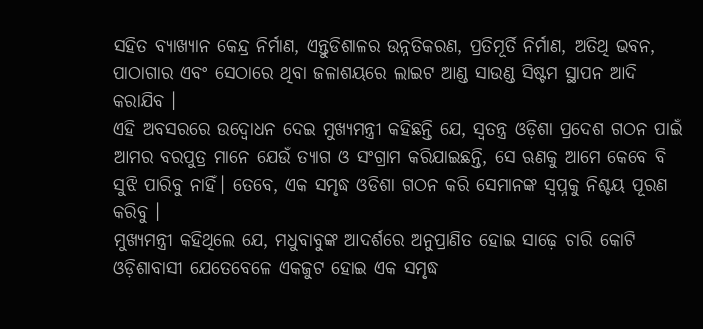ସହିତ ବ୍ୟାଖ୍ୟାନ କେନ୍ଦ୍ର ନିର୍ମାଣ, ଏନ୍ତୁଡିଶାଳର ଉନ୍ନତିକରଣ, ପ୍ରତିମୂର୍ତି ନିର୍ମାଣ, ଅତିଥି ଭବନ, ପାଠାଗାର ଏବଂ ସେଠାରେ ଥିବା ଜଳାଶୟରେ ଲାଇଟ ଆଣ୍ଡ ସାଉଣ୍ଡ ସିଷ୍ଟମ ସ୍ଥାପନ ଆଦି କରାଯିବ ।
ଏହି ଅବସରରେ ଉଦ୍ବୋଧନ ଦେଇ ମୁଖ୍ୟମନ୍ତ୍ରୀ କହିଛନ୍ତି ଯେ, ସ୍ୱତନ୍ତ୍ର ଓଡ଼ିଶା ପ୍ରଦେଶ ଗଠନ ପାଇଁ ଆମର ବରପୁତ୍ର ମାନେ ଯେଉଁ ତ୍ୟାଗ ଓ ସଂଗ୍ରାମ କରିଯାଇଛନ୍ତି, ସେ ଋଣକୁ ଆମେ କେବେ ବି ସୁଝି ପାରିବୁ ନାହିଁ। ତେବେ, ଏକ ସମୃଦ୍ଧ ଓଡିଶା ଗଠନ କରି ସେମାନଙ୍କ ସ୍ୱପ୍ନକୁ ନିଶ୍ଚୟ ପୂରଣ କରିବୁ ।
ମୁଖ୍ୟମନ୍ତ୍ରୀ କହିଥିଲେ ଯେ, ମଧୁବାବୁଙ୍କ ଆଦର୍ଶରେ ଅନୁପ୍ରାଣିତ ହୋଇ ସାଢ଼େ ଚାରି କୋଟି ଓଡ଼ିଶାବାସୀ ଯେତେବେଳେ ଏକଜୁଟ ହୋଇ ଏକ ସମୃଦ୍ଧ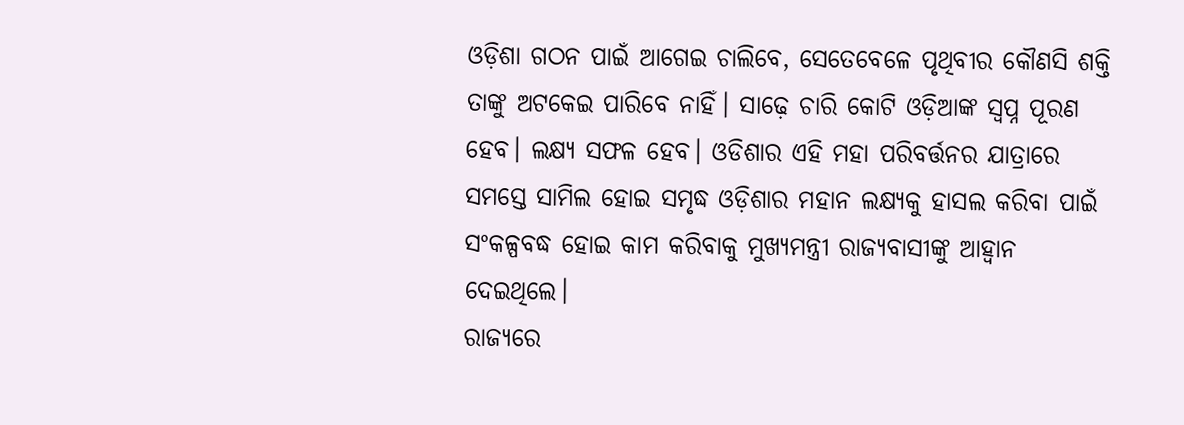ଓଡ଼ିଶା ଗଠନ ପାଇଁ ଆଗେଇ ଚାଲିବେ, ସେତେବେଳେ ପୃଥିବୀର କୌଣସି ଶକ୍ତି ତାଙ୍କୁ ଅଟକେଇ ପାରିବେ ନାହିଁ। ସାଢ଼େ ଚାରି କୋଟି ଓଡ଼ିଆଙ୍କ ସ୍ୱପ୍ନ ପୂରଣ ହେବ। ଲକ୍ଷ୍ୟ ସଫଳ ହେବ। ଓଡିଶାର ଏହି ମହା ପରିବର୍ତ୍ତନର ଯାତ୍ରାରେ ସମସ୍ତେ ସାମିଲ ହୋଇ ସମୃଦ୍ଧ ଓଡ଼ିଶାର ମହାନ ଲକ୍ଷ୍ୟକୁ ହାସଲ କରିବା ପାଇଁ ସଂକଳ୍ପବଦ୍ଧ ହୋଇ କାମ କରିବାକୁ ମୁଖ୍ୟମନ୍ତ୍ରୀ ରାଜ୍ୟବାସୀଙ୍କୁ ଆହ୍ୱାନ ଦେଇଥିଲେ।
ରାଜ୍ୟରେ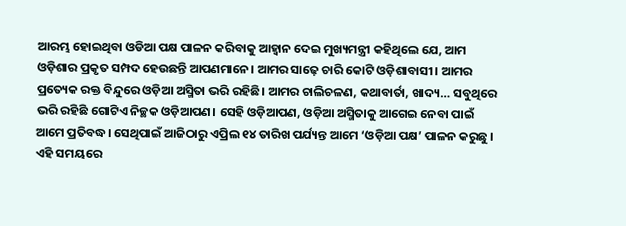ଆରମ୍ଭ ହୋଇଥିବା ଓଡିଆ ପକ୍ଷ ପାଳନ କରିବାକୁ ଆହ୍ୱାନ ଦେଇ ମୁଖ୍ୟମନ୍ତ୍ରୀ କହିଥିଲେ ଯେ, ଆମ ଓଡ଼ିଶାର ପ୍ରକୃତ ସମ୍ପଦ ହେଉଛନ୍ତି ଆପଣମାନେ। ଆମର ସାଢ଼େ ଚାରି କୋଟି ଓଡ଼ିଶାବାସୀ। ଆମର ପ୍ରତ୍ୟେକ ରକ୍ତ ବିନ୍ଦୁରେ ଓଡ଼ିଆ ଅସ୍ମିତା ଭରି ରହିଛି। ଆମର ଚାଲିଚଳଣ, କଥାବାର୍ତା, ଖାଦ୍ୟ… ସବୁଥିରେ ଭରି ରହିଛି ଗୋଟିଏ ନିଚ୍ଛକ ଓଡ଼ିଆପଣ। ସେହି ଓଡ଼ିଆପଣ, ଓଡ଼ିଆ ଅସ୍ମିତାକୁ ଆଗେଇ ନେବା ପାଇଁ ଆମେ ପ୍ରତିବଦ୍ଧ। ସେଥିପାଇଁ ଆଜିଠାରୁ ଏପ୍ରିଲ ୧୪ ତାରିଖ ପର୍ଯ୍ୟନ୍ତ ଆମେ ‘ଓଡ଼ିଆ ପକ୍ଷ’ ପାଳନ କରୁଛୁ । ଏହି ସମୟରେ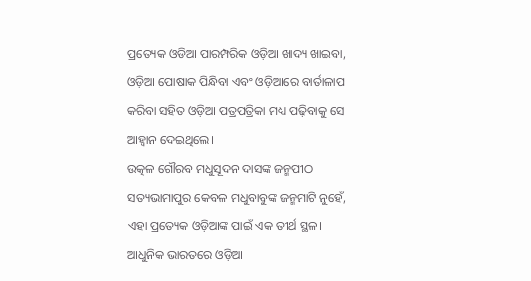ପ୍ରତ୍ୟେକ ଓଡିଆ ପାରମ୍ପରିକ ଓଡ଼ିଆ ଖାଦ୍ୟ ଖାଇବା, ଓଡ଼ିଆ ପୋଷାକ ପିନ୍ଧିବା ଏବଂ ଓଡ଼ିଆରେ ବାର୍ତାଳାପ କରିବା ସହିତ ଓଡ଼ିଆ ପତ୍ରପତ୍ରିକା ମଧ୍ୟ ପଢ଼ିବାକୁ ସେ ଆହ୍ୱାନ ଦେଇଥିଲେ।
ଉତ୍କଳ ଗୌରବ ମଧୁସୂଦନ ଦାସଙ୍କ ଜନ୍ମପୀଠ ସତ୍ୟଭାମାପୁର କେବଳ ମଧୁବାବୁଙ୍କ ଜନ୍ମମାଟି ନୁହେଁ, ଏହା ପ୍ରତ୍ୟେକ ଓଡ଼ିଆଙ୍କ ପାଇଁ ଏକ ତୀର୍ଥ ସ୍ଥଳ। ଆଧୁନିକ ଭାରତରେ ଓଡ଼ିଆ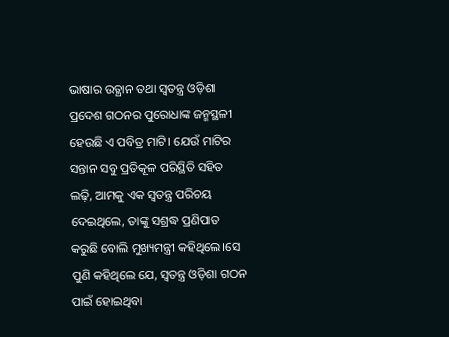ଭାଷାର ଉତ୍ଥାନ ତଥା ସ୍ୱତନ୍ତ୍ର ଓଡ଼ିଶା ପ୍ରଦେଶ ଗଠନର ପୁରୋଧାଙ୍କ ଜନ୍ମସ୍ଥଳୀ ହେଉଛି ଏ ପବିତ୍ର ମାଟି। ଯେଉଁ ମାଟିର ସନ୍ତାନ ସବୁ ପ୍ରତିକୂଳ ପରିସ୍ଥିତି ସହିତ ଲଢ଼ି, ଆମକୁ ଏକ ସ୍ୱତନ୍ତ୍ର ପରିଚୟ ଦେଇଥିଲେ, ତାଙ୍କୁ ସଶ୍ରଦ୍ଧ ପ୍ରଣିପାତ କରୁଛି ବୋଲି ମୁଖ୍ୟମନ୍ତ୍ରୀ କହିଥିଲେ।ସେ ପୁଣି କହିଥିଲେ ଯେ, ସ୍ୱତନ୍ତ୍ର ଓଡ଼ିଶା ଗଠନ ପାଇଁ ହୋଇଥିବା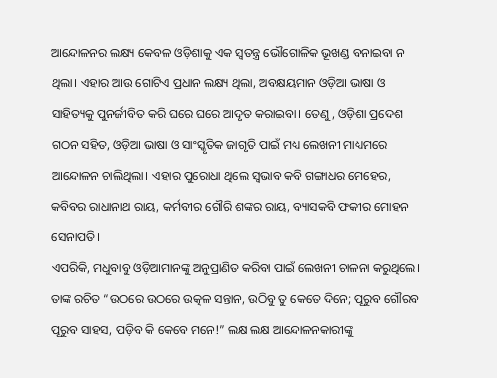ଆନ୍ଦୋଳନର ଲକ୍ଷ୍ୟ କେବଳ ଓଡ଼ିଶାକୁ ଏକ ସ୍ୱତନ୍ତ୍ର ଭୌଗୋଳିକ ଭୂଖଣ୍ଡ ବନାଇବା ନ ଥିଲା। ଏହାର ଆଉ ଗୋଟିଏ ପ୍ରଧାନ ଲକ୍ଷ୍ୟ ଥିଲା, ଅବକ୍ଷୟମାନ ଓଡ଼ିଆ ଭାଷା ଓ ସାହିତ୍ୟକୁ ପୁନର୍ଜୀବିତ କରି ଘରେ ଘରେ ଆଦୃତ କରାଇବା। ତେଣୁ, ଓଡ଼ିଶା ପ୍ରଦେଶ ଗଠନ ସହିତ, ଓଡ଼ିଆ ଭାଷା ଓ ସାଂସ୍କୃତିକ ଜାଗୃତି ପାଇଁ ମଧ୍ୟ ଲେଖନୀ ମାଧ୍ୟମରେ ଆନ୍ଦୋଳନ ଚାଲିଥିଲା। ଏହାର ପୁରୋଧା ଥିଲେ ସ୍ୱଭାବ କବି ଗଙ୍ଗାଧର ମେହେର, କବିବର ରାଧାନାଥ ରାୟ, କର୍ମବୀର ଗୌରି ଶଙ୍କର ରାୟ, ବ୍ୟାସକବି ଫକୀର ମୋହନ ସେନାପତି।
ଏପରିକି, ମଧୁବାବୁ ଓଡ଼ିଆମାନଙ୍କୁ ଅନୁପ୍ରାଣିତ କରିବା ପାଇଁ ଲେଖନୀ ଚାଳନା କରୁଥିଲେ। ତାଙ୍କ ରଚିତ “ଉଠରେ ଉଠରେ ଉତ୍କଳ ସନ୍ତାନ, ଉଠିବୁ ତୁ କେତେ ଦିନେ; ପୂରୁବ ଗୌରବ ପୂରୁବ ସାହସ, ପଡ଼ିବ କି କେବେ ମନେ!” ଲକ୍ଷ ଲକ୍ଷ ଆନ୍ଦୋଳନକାରୀଙ୍କୁ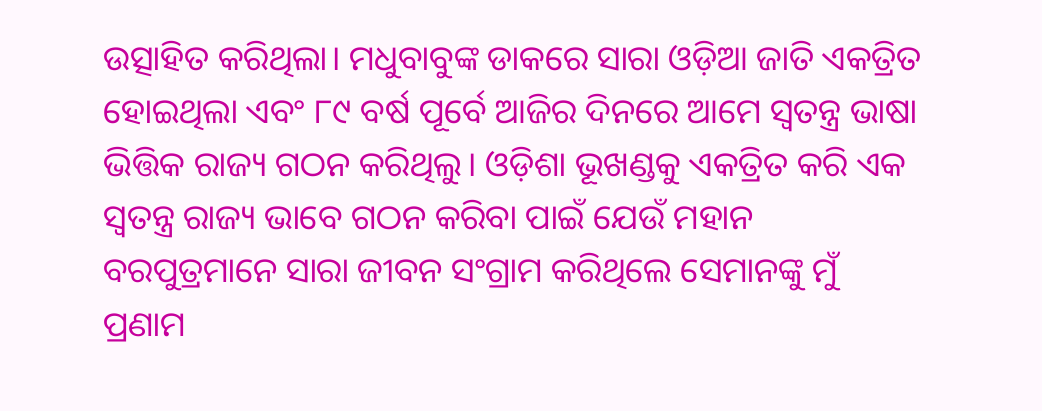ଉତ୍ସାହିତ କରିଥିଲା। ମଧୁବାବୁଙ୍କ ଡାକରେ ସାରା ଓଡ଼ିଆ ଜାତି ଏକତ୍ରିତ ହୋଇଥିଲା ଏବଂ ୮୯ ବର୍ଷ ପୂର୍ବେ ଆଜିର ଦିନରେ ଆମେ ସ୍ୱତନ୍ତ୍ର ଭାଷା ଭିତ୍ତିକ ରାଜ୍ୟ ଗଠନ କରିଥିଲୁ। ଓଡ଼ିଶା ଭୂଖଣ୍ଡକୁ ଏକତ୍ରିତ କରି ଏକ ସ୍ୱତନ୍ତ୍ର ରାଜ୍ୟ ଭାବେ ଗଠନ କରିବା ପାଇଁ ଯେଉଁ ମହାନ ବରପୁତ୍ରମାନେ ସାରା ଜୀବନ ସଂଗ୍ରାମ କରିଥିଲେ ସେମାନଙ୍କୁ ମୁଁ ପ୍ରଣାମ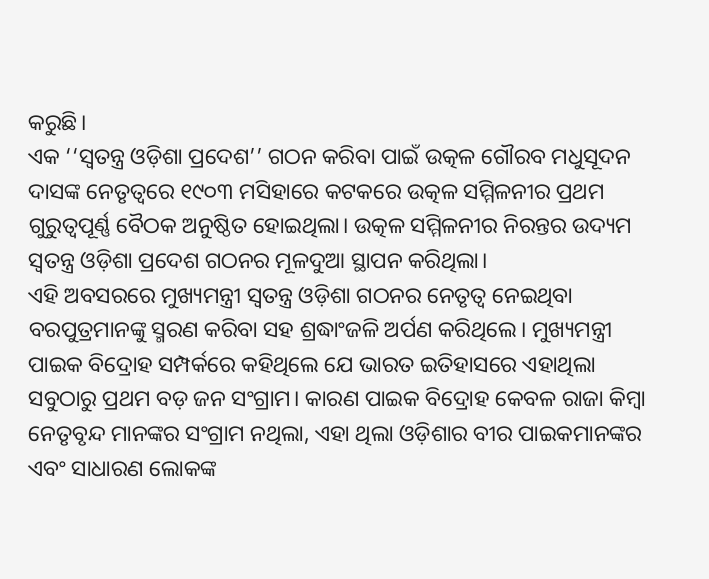କରୁଛି।
ଏକ ‘‘ସ୍ୱତନ୍ତ୍ର ଓଡ଼ିଶା ପ୍ରଦେଶ’’ ଗଠନ କରିବା ପାଇଁ ଉତ୍କଳ ଗୌରବ ମଧୁସୂଦନ ଦାସଙ୍କ ନେତୃତ୍ୱରେ ୧୯୦୩ ମସିହାରେ କଟକରେ ଉତ୍କଳ ସମ୍ମିଳନୀର ପ୍ରଥମ ଗୁରୁତ୍ୱପୂର୍ଣ୍ଣ ବୈଠକ ଅନୁଷ୍ଠିତ ହୋଇଥିଲା। ଉତ୍କଳ ସମ୍ମିଳନୀର ନିରନ୍ତର ଉଦ୍ୟମ ସ୍ୱତନ୍ତ୍ର ଓଡ଼ିଶା ପ୍ରଦେଶ ଗଠନର ମୂଳଦୁଆ ସ୍ଥାପନ କରିଥିଲା।
ଏହି ଅବସରରେ ମୁଖ୍ୟମନ୍ତ୍ରୀ ସ୍ୱତନ୍ତ୍ର ଓଡ଼ିଶା ଗଠନର ନେତୃତ୍ୱ ନେଇଥିବା ବରପୁତ୍ରମାନଙ୍କୁ ସ୍ମରଣ କରିବା ସହ ଶ୍ରଦ୍ଧାଂଜଳି ଅର୍ପଣ କରିଥିଲେ। ମୁଖ୍ୟମନ୍ତ୍ରୀ ପାଇକ ବିଦ୍ରୋହ ସମ୍ପର୍କରେ କହିଥିଲେ ଯେ ଭାରତ ଇତିହାସରେ ଏହାଥିଲା ସବୁଠାରୁ ପ୍ରଥମ ବଡ଼ ଜନ ସଂଗ୍ରାମ। କାରଣ ପାଇକ ବିଦ୍ରୋହ କେବଳ ରାଜା କିମ୍ୱା ନେତୃବୃନ୍ଦ ମାନଙ୍କର ସଂଗ୍ରାମ ନଥିଲା, ଏହା ଥିଲା ଓଡ଼ିଶାର ବୀର ପାଇକମାନଙ୍କର ଏବଂ ସାଧାରଣ ଲୋକଙ୍କ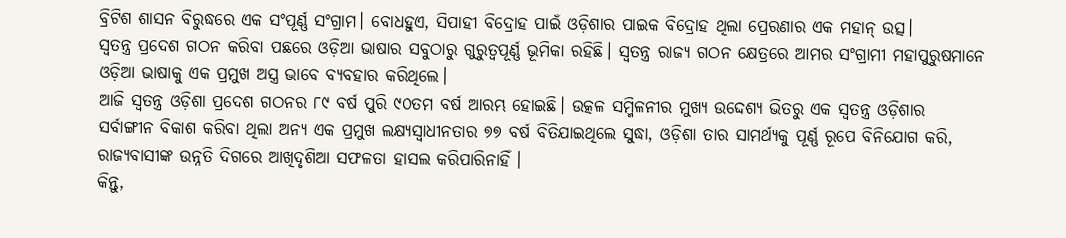ବ୍ରିଟିଶ ଶାସନ ବିରୁଦ୍ଧରେ ଏକ ସଂପୂର୍ଣ୍ଣ ସଂଗ୍ରାମ। ବୋଧହୁଏ, ସିପାହୀ ବିଦ୍ରୋହ ପାଇଁ ଓଡ଼ିଶାର ପାଇକ ବିଦ୍ରୋହ ଥିଲା ପ୍ରେରଣାର ଏକ ମହାନ୍ ଉତ୍ସ।
ସ୍ୱତନ୍ତ୍ର ପ୍ରଦେଶ ଗଠନ କରିବା ପଛରେ ଓଡ଼ିଆ ଭାଷାର ସବୁଠାରୁ ଗୁରୁତ୍ୱପୂର୍ଣ୍ଣ ଭୂମିକା ରହିଛି। ସ୍ୱତନ୍ତ୍ର ରାଜ୍ୟ ଗଠନ କ୍ଷେତ୍ରରେ ଆମର ସଂଗ୍ରାମୀ ମହାପୁରୁଷମାନେ ଓଡ଼ିଆ ଭାଷାକୁ ଏକ ପ୍ରମୁଖ ଅସ୍ତ୍ର ଭାବେ ବ୍ୟବହାର କରିଥିଲେ।
ଆଜି ସ୍ୱତନ୍ତ୍ର ଓଡ଼ିଶା ପ୍ରଦେଶ ଗଠନର ୮୯ ବର୍ଷ ପୁରି ୯୦ତମ ବର୍ଷ ଆରମ୍ଭ ହୋଇଛି। ଉତ୍କଳ ସମ୍ମିଳନୀର ମୁଖ୍ୟ ଉଦ୍ଦେଶ୍ୟ ଭିତରୁ ଏକ ସ୍ୱତନ୍ତ୍ର ଓଡ଼ିଶାର ସର୍ବାଙ୍ଗୀନ ବିକାଶ କରିବା ଥିଲା ଅନ୍ୟ ଏକ ପ୍ରମୁଖ ଲକ୍ଷ୍ୟସ୍ୱାଧୀନତାର ୭୭ ବର୍ଷ ବିତିଯାଇଥିଲେ ସୁଦ୍ଧା, ଓଡ଼ିଶା ତାର ସାମର୍ଥ୍ୟକୁ ପୂର୍ଣ୍ଣ ରୂପେ ବିନିଯୋଗ କରି, ରାଜ୍ୟବାସୀଙ୍କ ଉନ୍ନତି ଦିଗରେ ଆଖିଦୃଶିଆ ସଫଳତା ହାସଲ କରିପାରିନାହିଁ ।
କିନ୍ତୁ,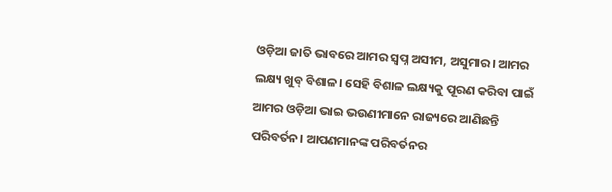ଓଡ଼ିଆ ଜାତି ଭାବରେ ଆମର ସ୍ୱପ୍ନ ଅସୀମ, ଅସୁମାର। ଆମର ଲକ୍ଷ୍ୟ ଖୁବ୍ ବିଶାଳ। ସେହି ବିଶାଳ ଲକ୍ଷ୍ୟକୁ ପୂରଣ କରିବା ପାଇଁ ଆମର ଓଡ଼ିଆ ଭାଇ ଭଉଣୀମାନେ ରାଜ୍ୟରେ ଆଣିଛନ୍ତି ପରିବର୍ତନ। ଆପଣମାନଙ୍କ ପରିବର୍ତନର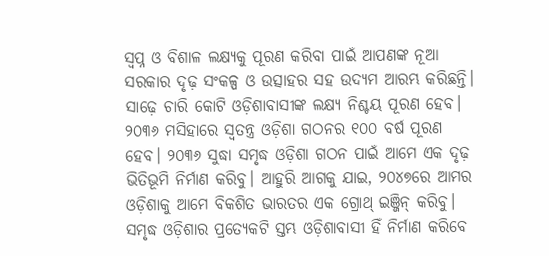ସ୍ୱପ୍ନ ଓ ବିଶାଳ ଲକ୍ଷ୍ୟକୁ ପୂରଣ କରିବା ପାଇଁ ଆପଣଙ୍କ ନୂଆ ସରକାର ଦୃଢ଼ ସଂକଳ୍ପ ଓ ଉତ୍ସାହର ସହ ଉଦ୍ୟମ ଆରମ୍ଭ କରିଛନ୍ତି।
ସାଢ଼େ ଚାରି କୋଟି ଓଡ଼ିଶାବାସୀଙ୍କ ଲକ୍ଷ୍ୟ ନିଶ୍ଚୟ ପୂରଣ ହେବ। ୨୦୩୬ ମସିହାରେ ସ୍ୱତନ୍ତ୍ର ଓଡ଼ିଶା ଗଠନର ୧୦୦ ବର୍ଷ ପୂରଣ ହେବ। ୨୦୩୬ ସୁଦ୍ଧା ସମୃଦ୍ଧ ଓଡ଼ିଶା ଗଠନ ପାଇଁ ଆମେ ଏକ ଦୃଢ଼ ଭିତିଭୂମି ନିର୍ମାଣ କରିବୁ। ଆହୁରି ଆଗକୁ ଯାଇ, ୨୦୪୭ରେ ଆମର ଓଡ଼ିଶାକୁ ଆମେ ବିକଶିତ ଭାରତର ଏକ ଗ୍ରୋଥ୍ ଇଞ୍ଜିନ୍ କରିବୁ। ସମୃଦ୍ଧ ଓଡ଼ିଶାର ପ୍ରତ୍ୟେକଟି ସ୍ତମ୍ଭ ଓଡ଼ିଶାବାସୀ ହିଁ ନିର୍ମାଣ କରିବେ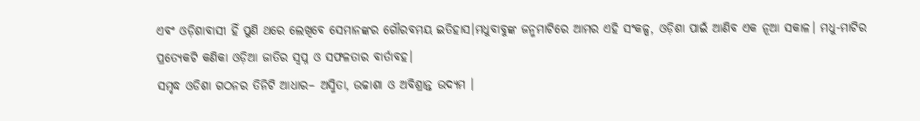ଏବଂ ଓଡ଼ିଶାବାସୀ ହିଁ ପୁଣି ଥରେ ଲେଖିବେ ସେମାନଙ୍କର ଗୌରବମୟ ଇତିହାସ।ମଧୁବାବୁଙ୍କ ଜନ୍ମମାଟିରେ ଆମର ଏହି ସଂକଳ୍ପ, ଓଡ଼ିଶା ପାଇଁ ଆଣିବ ଏକ ନୂଆ ସକାଳ। ମଧୁ-ମାଟିର ପ୍ରତ୍ୟେକଟି କଣିକା ଓଡ଼ିଆ ଜାତିର ସ୍ୱପ୍ନ ଓ ସଫଳତାର ବାର୍ତାବହ।
ସମୃଦ୍ଧ ଓଡିଶା ଗଠନର ତିନିଟି ଆଧାର– ଅସ୍ମିତା, ଉଚ୍ଚାଶା ଓ ଅବିଶ୍ରାନ୍ତ ଉଦ୍ୟମ ।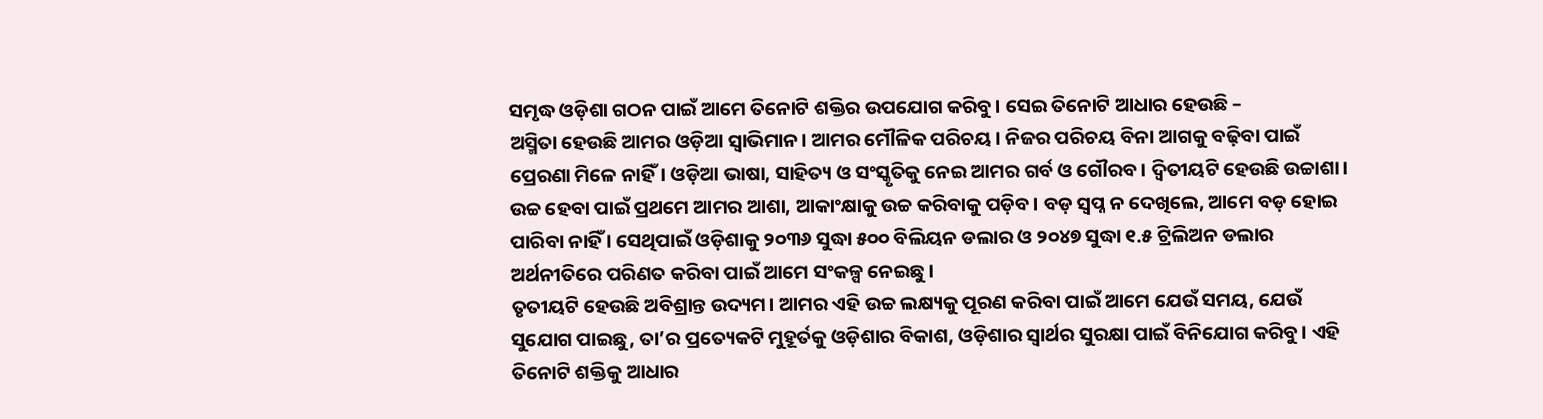ସମୃଦ୍ଧ ଓଡ଼ିଶା ଗଠନ ପାଇଁ ଆମେ ତିନୋଟି ଶକ୍ତିର ଉପଯୋଗ କରିବୁ। ସେଇ ତିନୋଟି ଆଧାର ହେଉଛି –
ଅସ୍ମିତା ହେଉଛି ଆମର ଓଡ଼ିଆ ସ୍ୱାଭିମାନ। ଆମର ମୌଳିକ ପରିଚୟ। ନିଜର ପରିଚୟ ବିନା ଆଗକୁ ବଢ଼ିବା ପାଇଁ ପ୍ରେରଣା ମିଳେ ନାହିଁ। ଓଡ଼ିଆ ଭାଷା, ସାହିତ୍ୟ ଓ ସଂସ୍କୃତିକୁ ନେଇ ଆମର ଗର୍ବ ଓ ଗୌରବ। ଦ୍ୱିତୀୟଟି ହେଉଛି ଉଚ୍ଚାଶା। ଉଚ୍ଚ ହେବା ପାଇଁ ପ୍ରଥମେ ଆମର ଆଶା, ଆକାଂକ୍ଷାକୁ ଉଚ୍ଚ କରିବାକୁ ପଡ଼ିବ। ବଡ଼ ସ୍ୱପ୍ନ ନ ଦେଖିଲେ, ଆମେ ବଡ଼ ହୋଇ ପାରିବା ନାହିଁ । ସେଥିପାଇଁ ଓଡ଼ିଶାକୁ ୨୦୩୬ ସୁଦ୍ଧା ୫୦୦ ବିଲିୟନ ଡଲାର ଓ ୨୦୪୭ ସୁଦ୍ଧା ୧.୫ ଟ୍ରିଲିଅନ ଡଲାର ଅର୍ଥନୀତିରେ ପରିଣତ କରିବା ପାଇଁ ଆମେ ସଂକଳ୍ପ ନେଇଛୁ।
ତୃତୀୟଟି ହେଉଛି ଅବିଶ୍ରାନ୍ତ ଉଦ୍ୟମ। ଆମର ଏହି ଉଚ୍ଚ ଲକ୍ଷ୍ୟକୁ ପୂରଣ କରିବା ପାଇଁ ଆମେ ଯେଉଁ ସମୟ, ଯେଉଁ ସୁଯୋଗ ପାଇଛୁ, ତା’ର ପ୍ରତ୍ୟେକଟି ମୁହୂର୍ତକୁ ଓଡ଼ିଶାର ବିକାଶ, ଓଡ଼ିଶାର ସ୍ୱାର୍ଥର ସୁରକ୍ଷା ପାଇଁ ବିନିଯୋଗ କରିବୁ। ଏହି ତିନୋଟି ଶକ୍ତିକୁ ଆଧାର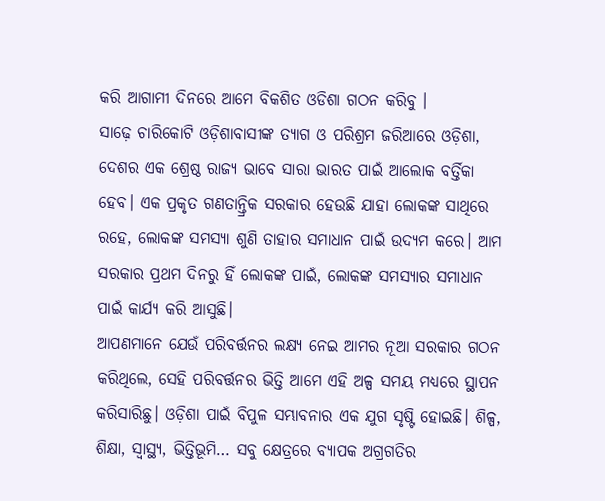କରି ଆଗାମୀ ଦିନରେ ଆମେ ବିକଶିତ ଓଡିଶା ଗଠନ କରିବୁ ।
ସାଢ଼େ ଚାରିକୋଟି ଓଡ଼ିଶାବାସୀଙ୍କ ତ୍ୟାଗ ଓ ପରିଶ୍ରମ ଜରିଆରେ ଓଡ଼ିଶା, ଦେଶର ଏକ ଶ୍ରେଷ୍ଠ ରାଜ୍ୟ ଭାବେ ସାରା ଭାରତ ପାଇଁ ଆଲୋକ ବର୍ତ୍ତିକା ହେବ। ଏକ ପ୍ରକୃତ ଗଣତାନ୍ତ୍ରିକ ସରକାର ହେଉଛି ଯାହା ଲୋକଙ୍କ ସାଥିରେ ରହେ, ଲୋକଙ୍କ ସମସ୍ୟା ଶୁଣି ତାହାର ସମାଧାନ ପାଇଁ ଉଦ୍ୟମ କରେ। ଆମ ସରକାର ପ୍ରଥମ ଦିନରୁ ହିଁ ଲୋକଙ୍କ ପାଇଁ, ଲୋକଙ୍କ ସମସ୍ୟାର ସମାଧାନ ପାଇଁ କାର୍ଯ୍ୟ କରି ଆସୁଛି।
ଆପଣମାନେ ଯେଉଁ ପରିବର୍ତ୍ତନର ଲକ୍ଷ୍ୟ ନେଇ ଆମର ନୂଆ ସରକାର ଗଠନ କରିଥିଲେ, ସେହି ପରିବର୍ତ୍ତନର ଭିତ୍ତି ଆମେ ଏହି ଅଳ୍ପ ସମୟ ମଧ୍ୟରେ ସ୍ଥାପନ କରିସାରିଛୁ। ଓଡ଼ିଶା ପାଇଁ ବିପୁଳ ସମ୍ଭାବନାର ଏକ ଯୁଗ ସୃଷ୍ଟି ହୋଇଛି। ଶିଳ୍ପ, ଶିକ୍ଷା, ସ୍ୱାସ୍ଥ୍ୟ, ଭିତ୍ତିଭୂମି… ସବୁ କ୍ଷେତ୍ରରେ ବ୍ୟାପକ ଅଗ୍ରଗତିର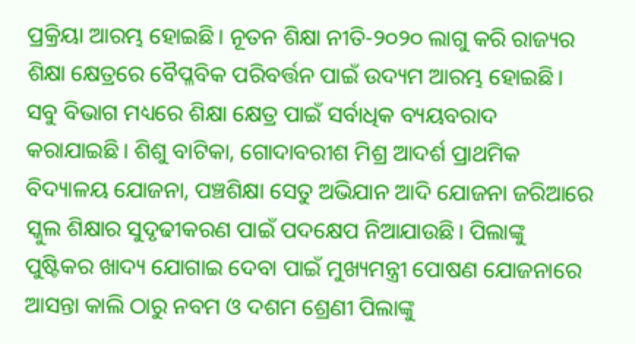ପ୍ରକ୍ରିୟା ଆରମ୍ଭ ହୋଇଛି। ନୂତନ ଶିକ୍ଷା ନୀତି-୨୦୨୦ ଲାଗୁ କରି ରାଜ୍ୟର ଶିକ୍ଷା କ୍ଷେତ୍ରରେ ବୈପ୍ଳବିକ ପରିବର୍ତ୍ତନ ପାଇଁ ଉଦ୍ୟମ ଆରମ୍ଭ ହୋଇଛି। ସବୁ ବିଭାଗ ମଧ୍ୟରେ ଶିକ୍ଷା କ୍ଷେତ୍ର ପାଇଁ ସର୍ବାଧିକ ବ୍ୟୟବରାଦ କରାଯାଇଛି। ଶିଶୁ ବାଟିକା, ଗୋଦାବରୀଶ ମିଶ୍ର ଆଦର୍ଶ ପ୍ରାଥମିକ ବିଦ୍ୟାଳୟ ଯୋଜନା, ପଞ୍ଚଶିକ୍ଷା ସେତୁ ଅଭିଯାନ ଆଦି ଯୋଜନା ଜରିଆରେ ସ୍କୁଲ ଶିକ୍ଷାର ସୁଦୃଢୀକରଣ ପାଇଁ ପଦକ୍ଷେପ ନିଆଯାଉଛି। ପିଲାଙ୍କୁ ପୁଷ୍ଟିକର ଖାଦ୍ୟ ଯୋଗାଇ ଦେବା ପାଇଁ ମୁଖ୍ୟମନ୍ତ୍ରୀ ପୋଷଣ ଯୋଜନାରେ ଆସନ୍ତା କାଲି ଠାରୁ ନବମ ଓ ଦଶମ ଶ୍ରେଣୀ ପିଲାଙ୍କୁ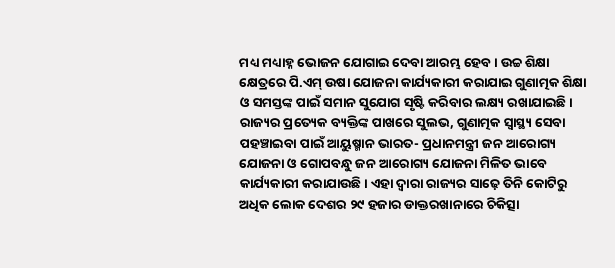ମଧ୍ୟ ମଧ୍ୟାହ୍ନ ଭୋଜନ ଯୋଗାଇ ଦେବା ଆରମ୍ଭ ହେବ। ଉଚ୍ଚ ଶିକ୍ଷା କ୍ଷେତ୍ରରେ ପି.ଏମ୍ ଉଷା ଯୋଜନା କାର୍ଯ୍ୟକାରୀ କରାଯାଇ ଗୁଣାତ୍ମକ ଶିକ୍ଷା ଓ ସମସ୍ତଙ୍କ ପାଇଁ ସମାନ ସୁଯୋଗ ସୃଷ୍ଟି କରିବାର ଲକ୍ଷ୍ୟ ରଖାଯାଇଛି।
ରାଜ୍ୟର ପ୍ରତ୍ୟେକ ବ୍ୟକ୍ତିଙ୍କ ପାଖରେ ସୁଲଭ, ଗୁଣାତ୍ମକ ସ୍ୱାସ୍ଥ୍ୟ ସେବା ପହଞ୍ଚାଇବା ପାଇଁ ଆୟୁଷ୍ମାନ ଭାରତ- ପ୍ରଧାନମନ୍ତ୍ରୀ ଜନ ଆରୋଗ୍ୟ ଯୋଜନା ଓ ଗୋପବନ୍ଧୁ ଜନ ଆରୋଗ୍ୟ ଯୋଜନା ମିଳିତ ଭାବେ କାର୍ଯ୍ୟକାରୀ କରାଯାଉଛି। ଏହା ଦ୍ୱାରା ରାଜ୍ୟର ସାଢ଼େ ତିନି କୋଟିରୁ ଅଧିକ ଲୋକ ଦେଶର ୨୯ ହଜାର ଡାକ୍ତରଖାନାରେ ଚିକିତ୍ସା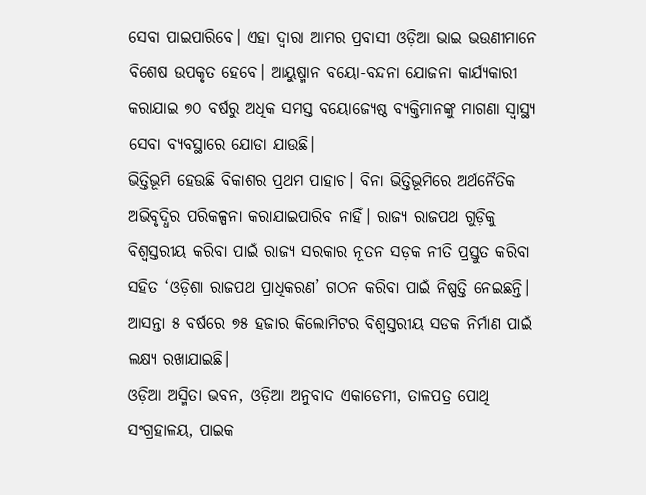ସେବା ପାଇପାରିବେ। ଏହା ଦ୍ୱାରା ଆମର ପ୍ରବାସୀ ଓଡ଼ିଆ ଭାଇ ଭଉଣୀମାନେ ବିଶେଷ ଉପକୃତ ହେବେ। ଆୟୁଷ୍ମାନ ବୟୋ-ବନ୍ଦନା ଯୋଜନା କାର୍ଯ୍ୟକାରୀ କରାଯାଇ ୭୦ ବର୍ଷରୁ ଅଧିକ ସମସ୍ତ ବୟୋଜ୍ୟେଷ୍ଠ ବ୍ୟକ୍ତିମାନଙ୍କୁ ମାଗଣା ସ୍ୱାସ୍ଥ୍ୟ ସେବା ବ୍ୟବସ୍ଥାରେ ଯୋଡା ଯାଉଛି।
ଭିତ୍ତିଭୂମି ହେଉଛି ବିକାଶର ପ୍ରଥମ ପାହାଚ। ବିନା ଭିତ୍ତିଭୂମିରେ ଅର୍ଥନୈତିକ ଅଭିବୃଦ୍ଧିର ପରିକଳ୍ପନା କରାଯାଇପାରିବ ନାହିଁ। ରାଜ୍ୟ ରାଜପଥ ଗୁଡ଼ିକୁ ବିଶ୍ୱସ୍ତରୀୟ କରିବା ପାଇଁ ରାଜ୍ୟ ସରକାର ନୂତନ ସଡ଼କ ନୀତି ପ୍ରସ୍ତୁତ କରିବା ସହିତ ‘ଓଡ଼ିଶା ରାଜପଥ ପ୍ରାଧିକରଣ’ ଗଠନ କରିବା ପାଇଁ ନିଷ୍ପତ୍ତି ନେଇଛନ୍ତି। ଆସନ୍ତା ୫ ବର୍ଷରେ ୭୫ ହଜାର କିଲୋମିଟର ବିଶ୍ୱସ୍ତରୀୟ ସଡକ ନିର୍ମାଣ ପାଇଁ ଲକ୍ଷ୍ୟ ରଖାଯାଇଛି।
ଓଡ଼ିଆ ଅସ୍ମିତା ଭବନ, ଓଡ଼ିଆ ଅନୁବାଦ ଏକାଡେମୀ, ତାଳପତ୍ର ପୋଥି ସଂଗ୍ରହାଳୟ, ପାଇକ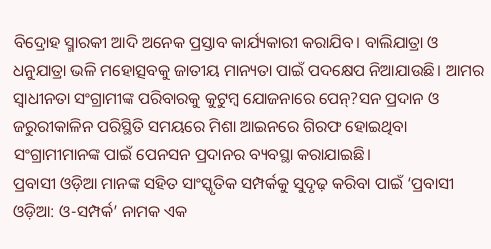ବିଦ୍ରୋହ ସ୍ମାରକୀ ଆଦି ଅନେକ ପ୍ରସ୍ତାବ କାର୍ଯ୍ୟକାରୀ କରାଯିବ। ବାଲିଯାତ୍ରା ଓ ଧନୁଯାତ୍ରା ଭଳି ମହୋତ୍ସବକୁ ଜାତୀୟ ମାନ୍ୟତା ପାଇଁ ପଦକ୍ଷେପ ନିଆଯାଉଛି। ଆମର ସ୍ୱାଧୀନତା ସଂଗ୍ରାମୀଙ୍କ ପରିବାରକୁ କୁଟୁମ୍ବ ଯୋଜନାରେ ପେନ୍?ସନ ପ୍ରଦାନ ଓ ଜରୁରୀକାଳିନ ପରିସ୍ଥିତି ସମୟରେ ମିଶା ଆଇନରେ ଗିରଫ ହୋଇଥିବା ସଂଗ୍ରାମୀମାନଙ୍କ ପାଇଁ ପେନସନ ପ୍ରଦାନର ବ୍ୟବସ୍ଥା କରାଯାଇଛି।
ପ୍ରବାସୀ ଓଡ଼ିଆ ମାନଙ୍କ ସହିତ ସାଂସ୍କୃତିକ ସମ୍ପର୍କକୁ ସୁଦୃଢ଼ କରିବା ପାଇଁ ‘ପ୍ରବାସୀ ଓଡ଼ିଆ: ଓ-ସମ୍ପର୍କ’ ନାମକ ଏକ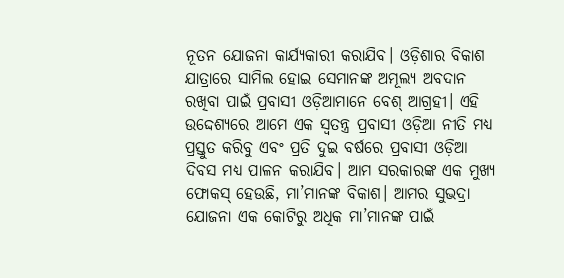ନୂତନ ଯୋଜନା କାର୍ଯ୍ୟକାରୀ କରାଯିବ। ଓଡ଼ିଶାର ବିକାଶ ଯାତ୍ରାରେ ସାମିଲ ହୋଇ ସେମାନଙ୍କ ଅମୂଲ୍ୟ ଅବଦାନ ରଖିବା ପାଇଁ ପ୍ରବାସୀ ଓଡ଼ିଆମାନେ ବେଶ୍ ଆଗ୍ରହୀ। ଏହି ଉଦ୍ଦେଶ୍ୟରେ ଆମେ ଏକ ସ୍ୱତନ୍ତ୍ର ପ୍ରବାସୀ ଓଡ଼ିଆ ନୀତି ମଧ୍ୟ ପ୍ରସ୍ତୁତ କରିବୁ ଏବଂ ପ୍ରତି ଦୁଇ ବର୍ଷରେ ପ୍ରବାସୀ ଓଡ଼ିଆ ଦିବସ ମଧ୍ୟ ପାଳନ କରାଯିବ। ଆମ ସରକାରଙ୍କ ଏକ ମୁଖ୍ୟ ଫୋକସ୍ ହେଉଛି, ମା’ମାନଙ୍କ ବିକାଶ। ଆମର ସୁଭଦ୍ରା ଯୋଜନା ଏକ କୋଟିରୁ ଅଧିକ ମା’ମାନଙ୍କ ପାଇଁ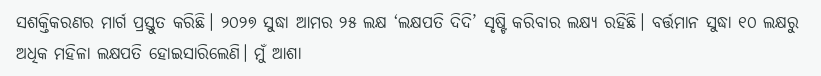ସଶକ୍ତିକରଣର ମାର୍ଗ ପ୍ରସ୍ତୁତ କରିଛି। ୨୦୨୭ ସୁଦ୍ଧା ଆମର ୨୫ ଲକ୍ଷ ‘ଲକ୍ଷପତି ଦିଦି’ ସୃଷ୍ଟି କରିବାର ଲକ୍ଷ୍ୟ ରହିଛି। ବର୍ତ୍ତମାନ ସୁଦ୍ଧା ୧୦ ଲକ୍ଷରୁ ଅଧିକ ମହିଳା ଲକ୍ଷପତି ହୋଇସାରିଲେଣି। ମୁଁ ଆଶା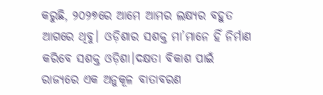କରୁଛି, ୨୦୨୭ରେ ଆମେ ଆମର ଲକ୍ଷ୍ୟର ବହୁତ ଆଗରେ ଥିବୁ। ଓଡ଼ିଶାର ସଶକ୍ତ ମା’ମାନେ ହିଁ ନିର୍ମାଣ କରିବେ ସଶକ୍ତ ଓଡ଼ିଶା।ଦକ୍ଷତା ବିକାଶ ପାଇଁ ରାଜ୍ୟରେ ଏକ ଅନୁକୂଳ ବାତାବରଣ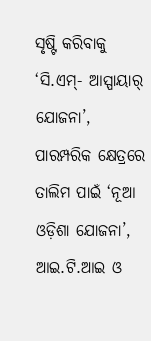ସୃଷ୍ଟି କରିବାକୁ ‘ସି.ଏମ୍- ଆସ୍ପାୟାର୍ ଯୋଜନା’, ପାରମ୍ପରିକ କ୍ଷେତ୍ରରେ ତାଲିମ ପାଇଁ ‘ନୂଆ ଓଡ଼ିଶା ଯୋଜନା’, ଆଇ.ଟି.ଆଇ ଓ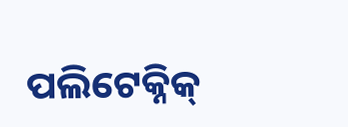ପଲିଟେକ୍ନିକ୍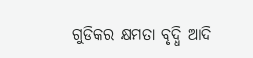ଗୁଡିକର କ୍ଷମତା ବୃଦ୍ଧି ଆଦି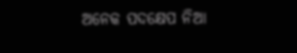ଅନେକ ପଦକ୍ଷେପ ନିଆ